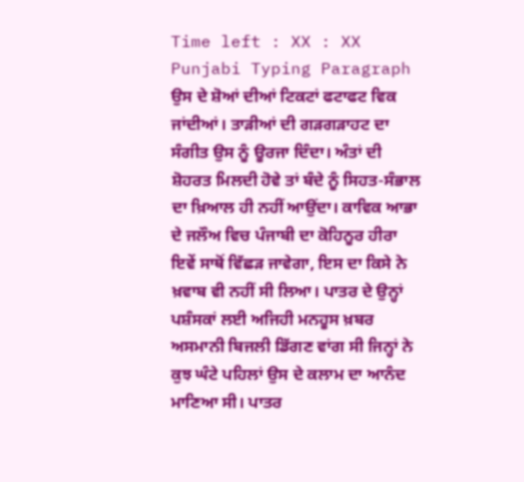Time left : XX : XX
Punjabi Typing Paragraph
ਉਸ ਦੇ ਸ਼ੋਆਂ ਦੀਆਂ ਟਿਕਟਾਂ ਫਟਾਫਟ ਵਿਕ ਜਾਂਦੀਆਂ। ਤਾੜੀਆਂ ਦੀ ਗੜਗੜਾਹਟ ਦਾ ਸੰਗੀਤ ਉਸ ਨੂੰ ਊਰਜਾ ਦਿੰਦਾ। ਅੰਤਾਂ ਦੀ ਸ਼ੋਹਰਤ ਮਿਲਦੀ ਹੋਵੇ ਤਾਂ ਬੰਦੇ ਨੂੰ ਸਿਹਤ-ਸੰਭਾਲ ਦਾ ਖ਼ਿਆਲ ਹੀ ਨਹੀਂ ਆਉਂਦਾ। ਕਾਵਿਕ ਆਭਾ ਦੇ ਜਲੌਅ ਵਿਚ ਪੰਜਾਬੀ ਦਾ ਕੋਹਿਨੂਰ ਹੀਰਾ ਇਵੇਂ ਸਾਥੋਂ ਵਿੱਛੜ ਜਾਵੇਗਾ, ਇਸ ਦਾ ਕਿਸੇ ਨੇ ਖ਼ਵਾਬ ਵੀ ਨਹੀਂ ਸੀ ਲਿਆ। ਪਾਤਰ ਦੇ ਉਨ੍ਹਾਂ ਪਸ਼ੰਸਕਾਂ ਲਈ ਅਜਿਹੀ ਮਨਹੂਸ ਖ਼ਬਰ ਅਸਮਾਨੀ ਬਿਜਲੀ ਡਿੱਗਣ ਵਾਂਗ ਸੀ ਜਿਨ੍ਹਾਂ ਨੇ ਕੁਝ ਘੰਟੇ ਪਹਿਲਾਂ ਉਸ ਦੇ ਕਲਾਮ ਦਾ ਆਨੰਦ ਮਾਣਿਆ ਸੀ। ਪਾਤਰ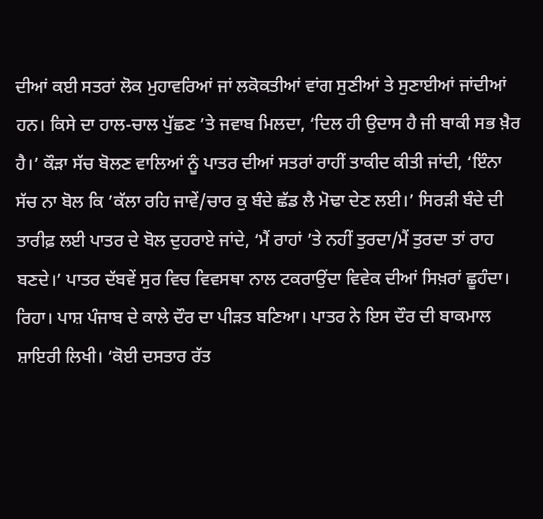ਦੀਆਂ ਕਈ ਸਤਰਾਂ ਲੋਕ ਮੁਹਾਵਰਿਆਂ ਜਾਂ ਲਕੋਕਤੀਆਂ ਵਾਂਗ ਸੁਣੀਆਂ ਤੇ ਸੁਣਾਈਆਂ ਜਾਂਦੀਆਂ ਹਨ। ਕਿਸੇ ਦਾ ਹਾਲ-ਚਾਲ ਪੁੱਛਣ ’ਤੇ ਜਵਾਬ ਮਿਲਦਾ, ‘ਦਿਲ ਹੀ ਉਦਾਸ ਹੈ ਜੀ ਬਾਕੀ ਸਭ ਖ਼ੈਰ ਹੈ।’ ਕੌੜਾ ਸੱਚ ਬੋਲਣ ਵਾਲਿਆਂ ਨੂੰ ਪਾਤਰ ਦੀਆਂ ਸਤਰਾਂ ਰਾਹੀਂ ਤਾਕੀਦ ਕੀਤੀ ਜਾਂਦੀ, ‘ਇੰਨਾ ਸੱਚ ਨਾ ਬੋਲ ਕਿ ’ਕੱਲਾ ਰਹਿ ਜਾਵੇਂ/ਚਾਰ ਕੁ ਬੰਦੇ ਛੱਡ ਲੈ ਮੋਢਾ ਦੇਣ ਲਈ।’ ਸਿਰੜੀ ਬੰਦੇ ਦੀ ਤਾਰੀਫ਼ ਲਈ ਪਾਤਰ ਦੇ ਬੋਲ ਦੁਹਰਾਏ ਜਾਂਦੇ, ‘ਮੈਂ ਰਾਹਾਂ ’ਤੇ ਨਹੀਂ ਤੁਰਦਾ/ਮੈਂ ਤੁਰਦਾ ਤਾਂ ਰਾਹ ਬਣਦੇ।’ ਪਾਤਰ ਦੱਬਵੇਂ ਸੁਰ ਵਿਚ ਵਿਵਸਥਾ ਨਾਲ ਟਕਰਾਉਂਦਾ ਵਿਵੇਕ ਦੀਆਂ ਸਿਖ਼ਰਾਂ ਛੂਹੰਦਾ। ਰਿਹਾ। ਪਾਸ਼ ਪੰਜਾਬ ਦੇ ਕਾਲੇ ਦੌਰ ਦਾ ਪੀੜਤ ਬਣਿਆ। ਪਾਤਰ ਨੇ ਇਸ ਦੌਰ ਦੀ ਬਾਕਮਾਲ ਸ਼ਾਇਰੀ ਲਿਖੀ। ‘ਕੋਈ ਦਸਤਾਰ ਰੱਤ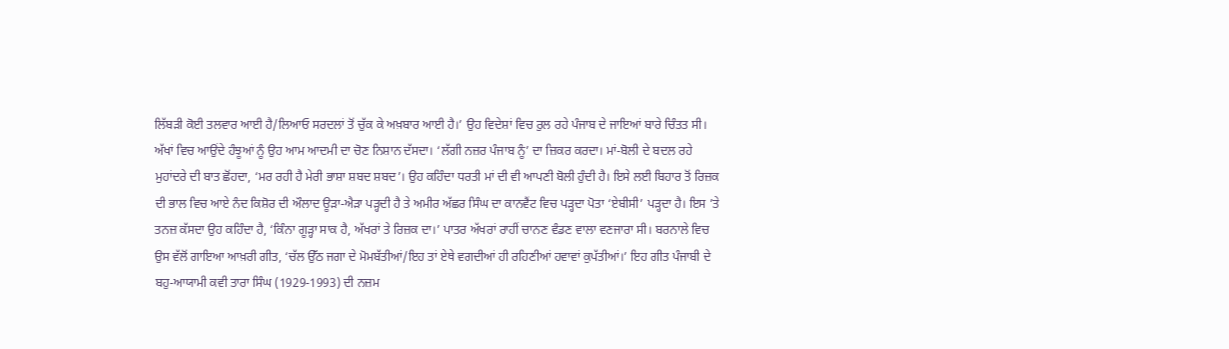ਲਿੱਬੜੀ ਕੋਈ ਤਲਵਾਰ ਆਈ ਹੈ/ਲਿਆਓ ਸਰਦਲਾਂ ਤੋਂ ਚੁੱਕ ਕੇ ਅਖ਼ਬਾਰ ਆਈ ਹੈ।’ ਉਹ ਵਿਦੇਸ਼ਾਂ ਵਿਚ ਰੁਲ ਰਹੇ ਪੰਜਾਬ ਦੇ ਜਾਇਆਂ ਬਾਰੇ ਚਿੰਤਤ ਸੀ। ਅੱਖਾਂ ਵਿਚ ਆਉਂਦੇ ਹੰਝੂਆਂ ਨੂੰ ਉਹ ਆਮ ਆਦਮੀ ਦਾ ਚੋਣ ਨਿਸ਼ਾਨ ਦੱਸਦਾ। ‘ਲੱਗੀ ਨਜ਼ਰ ਪੰਜਾਬ ਨੂੰ’ ਦਾ ਜ਼ਿਕਰ ਕਰਦਾ। ਮਾਂ-ਬੋਲੀ ਦੇ ਬਦਲ ਰਹੇ ਮੁਹਾਂਦਰੇ ਦੀ ਬਾਤ ਛੋਂਹਦਾ, ‘ਮਰ ਰਹੀ ਹੈ ਮੇਰੀ ਭਾਸ਼ਾ ਸ਼ਬਦ ਸ਼ਬਦ’। ਉਹ ਕਹਿੰਦਾ ਧਰਤੀ ਮਾਂ ਦੀ ਵੀ ਆਪਣੀ ਬੋਲੀ ਹੁੰਦੀ ਹੈ। ਇਸੇ ਲਈ ਬਿਹਾਰ ਤੋਂ ਰਿਜ਼ਕ ਦੀ ਭਾਲ ਵਿਚ ਆਏ ਨੰਦ ਕਿਸ਼ੋਰ ਦੀ ਔਲਾਦ ਊੜਾ-ਐੜਾ ਪੜ੍ਹਦੀ ਹੈ ਤੇ ਅਮੀਰ ਅੱਛਰ ਸਿੰਘ ਦਾ ਕਾਨਵੈਂਟ ਵਿਚ ਪੜ੍ਹਦਾ ਪੋਤਾ ‘ਏਬੀਸੀ’ ਪੜ੍ਹਦਾ ਹੈ। ਇਸ ’ਤੇ ਤਨਜ਼ ਕੱਸਦਾ ਉਹ ਕਹਿੰਦਾ ਹੈ, ‘ਕਿੰਨਾ ਗੂੜ੍ਹਾ ਸਾਕ ਹੈ, ਅੱਖਰਾਂ ਤੇ ਰਿਜ਼ਕ ਦਾ।’ ਪਾਤਰ ਅੱਖਰਾਂ ਰਾਹੀਂ ਚਾਨਣ ਵੰਡਣ ਵਾਲਾ ਵਣਜਾਰਾ ਸੀ। ਬਰਨਾਲੇ ਵਿਚ ਉਸ ਵੱਲੋਂ ਗਾਇਆ ਆਖ਼ਰੀ ਗੀਤ, ‘ਚੱਲ ਉੱਠ ਜਗਾ ਦੇ ਮੋਮਬੱਤੀਆਂ/ਇਹ ਤਾਂ ਏਥੇ ਵਗਦੀਆਂ ਹੀ ਰਹਿਣੀਆਂ ਹਵਾਵਾਂ ਕੁਪੱਤੀਆਂ।’ ਇਹ ਗੀਤ ਪੰਜਾਬੀ ਦੇ ਬਹੁ-ਆਯਾਮੀ ਕਵੀ ਤਾਰਾ ਸਿੰਘ (1929-1993) ਦੀ ਨਜ਼ਮ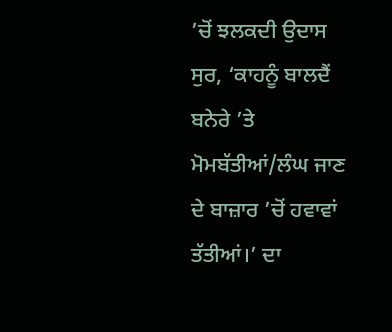’ਚੋਂ ਝਲਕਦੀ ਉਦਾਸ ਸੁਰ, ‘ਕਾਹਨੂੰ ਬਾਲਦੈਂ ਬਨੇਰੇ ’ਤੇ ਮੋਮਬੱਤੀਆਂ/ਲੰਘ ਜਾਣ ਦੇ ਬਾਜ਼ਾਰ ’ਚੋਂ ਹਵਾਵਾਂ ਤੱਤੀਆਂ।’ ਦਾ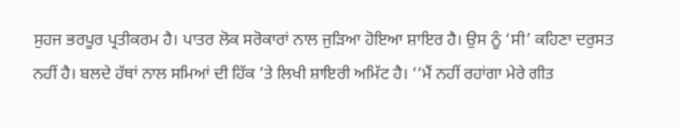ਸੁਹਜ ਭਰਪੂਰ ਪ੍ਰਤੀਕਰਮ ਹੈ। ਪਾਤਰ ਲੋਕ ਸਰੋਕਾਰਾਂ ਨਾਲ ਜੁੜਿਆ ਹੋਇਆ ਸ਼ਾਇਰ ਹੈ। ਉਸ ਨੂੰ ‘ਸੀ’ ਕਹਿਣਾ ਦਰੁਸਤ ਨਹੀਂ ਹੈ। ਬਲਦੇ ਹੱਥਾਂ ਨਾਲ ਸਮਿਆਂ ਦੀ ਹਿੱਕ ’ਤੇ ਲਿਖੀ ਸ਼ਾਇਰੀ ਅਮਿੱਟ ਹੈ। ‘‘ਮੈਂ ਨਹੀਂ ਰਹਾਂਗਾ ਮੇਰੇ ਗੀਤ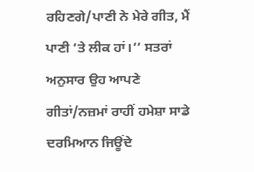ਰਹਿਣਗੇ/ਪਾਣੀ ਨੇ ਮੇਰੇ ਗੀਤ, ਮੈਂ ਪਾਣੀ ’ਤੇ ਲੀਕ ਹਾਂ।’’ ਸਤਰਾਂ ਅਨੁਸਾਰ ਉਹ ਆਪਣੇ ਗੀਤਾਂ/ਨਜ਼ਮਾਂ ਰਾਹੀਂ ਹਮੇਸ਼ਾ ਸਾਡੇ ਦਰਮਿਆਨ ਜਿਊਂਦੇ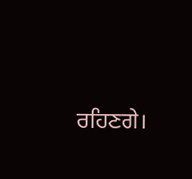ਰਹਿਣਗੇ।